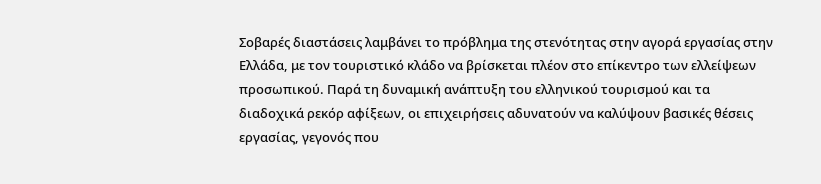Σοβαρές διαστάσεις λαμβάνει το πρόβλημα της στενότητας στην αγορά εργασίας στην Ελλάδα, με τον τουριστικό κλάδο να βρίσκεται πλέον στο επίκεντρο των ελλείψεων προσωπικού. Παρά τη δυναμική ανάπτυξη του ελληνικού τουρισμού και τα διαδοχικά ρεκόρ αφίξεων, οι επιχειρήσεις αδυνατούν να καλύψουν βασικές θέσεις εργασίας, γεγονός που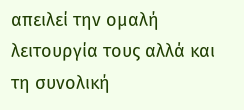απειλεί την ομαλή λειτουργία τους αλλά και τη συνολική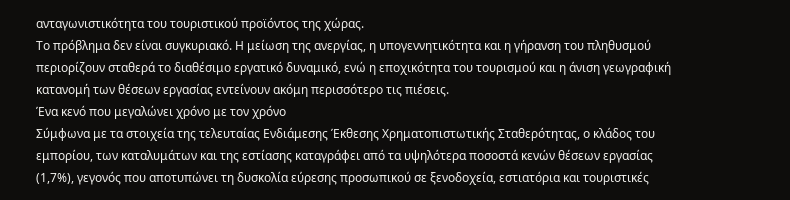ανταγωνιστικότητα του τουριστικού προϊόντος της χώρας.
Το πρόβλημα δεν είναι συγκυριακό. Η μείωση της ανεργίας, η υπογεννητικότητα και η γήρανση του πληθυσμού περιορίζουν σταθερά το διαθέσιμο εργατικό δυναμικό, ενώ η εποχικότητα του τουρισμού και η άνιση γεωγραφική κατανομή των θέσεων εργασίας εντείνουν ακόμη περισσότερο τις πιέσεις.
Ένα κενό που μεγαλώνει χρόνο με τον χρόνο
Σύμφωνα με τα στοιχεία της τελευταίας Ενδιάμεσης Έκθεσης Χρηματοπιστωτικής Σταθερότητας, ο κλάδος του εμπορίου, των καταλυμάτων και της εστίασης καταγράφει από τα υψηλότερα ποσοστά κενών θέσεων εργασίας (1,7%), γεγονός που αποτυπώνει τη δυσκολία εύρεσης προσωπικού σε ξενοδοχεία, εστιατόρια και τουριστικές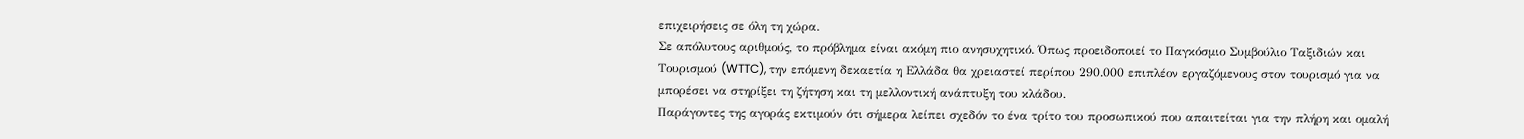επιχειρήσεις σε όλη τη χώρα.
Σε απόλυτους αριθμούς, το πρόβλημα είναι ακόμη πιο ανησυχητικό. Όπως προειδοποιεί το Παγκόσμιο Συμβούλιο Ταξιδιών και Τουρισμού (WTTC), την επόμενη δεκαετία η Ελλάδα θα χρειαστεί περίπου 290.000 επιπλέον εργαζόμενους στον τουρισμό για να μπορέσει να στηρίξει τη ζήτηση και τη μελλοντική ανάπτυξη του κλάδου.
Παράγοντες της αγοράς εκτιμούν ότι σήμερα λείπει σχεδόν το ένα τρίτο του προσωπικού που απαιτείται για την πλήρη και ομαλή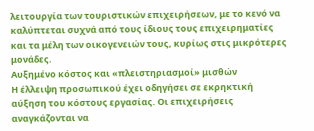λειτουργία των τουριστικών επιχειρήσεων, με το κενό να καλύπτεται συχνά από τους ίδιους τους επιχειρηματίες και τα μέλη των οικογενειών τους, κυρίως στις μικρότερες μονάδες.
Αυξημένο κόστος και «πλειστηριασμοί» μισθών
Η έλλειψη προσωπικού έχει οδηγήσει σε εκρηκτική αύξηση του κόστους εργασίας. Οι επιχειρήσεις αναγκάζονται να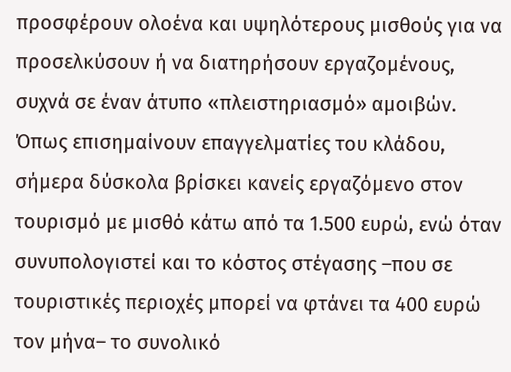προσφέρουν ολοένα και υψηλότερους μισθούς για να προσελκύσουν ή να διατηρήσουν εργαζομένους, συχνά σε έναν άτυπο «πλειστηριασμό» αμοιβών.
Όπως επισημαίνουν επαγγελματίες του κλάδου, σήμερα δύσκολα βρίσκει κανείς εργαζόμενο στον τουρισμό με μισθό κάτω από τα 1.500 ευρώ, ενώ όταν συνυπολογιστεί και το κόστος στέγασης –που σε τουριστικές περιοχές μπορεί να φτάνει τα 400 ευρώ τον μήνα– το συνολικό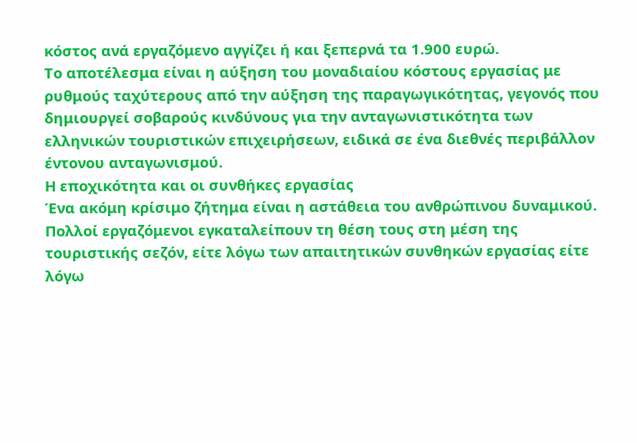κόστος ανά εργαζόμενο αγγίζει ή και ξεπερνά τα 1.900 ευρώ.
Το αποτέλεσμα είναι η αύξηση του μοναδιαίου κόστους εργασίας με ρυθμούς ταχύτερους από την αύξηση της παραγωγικότητας, γεγονός που δημιουργεί σοβαρούς κινδύνους για την ανταγωνιστικότητα των ελληνικών τουριστικών επιχειρήσεων, ειδικά σε ένα διεθνές περιβάλλον έντονου ανταγωνισμού.
Η εποχικότητα και οι συνθήκες εργασίας
Ένα ακόμη κρίσιμο ζήτημα είναι η αστάθεια του ανθρώπινου δυναμικού. Πολλοί εργαζόμενοι εγκαταλείπουν τη θέση τους στη μέση της τουριστικής σεζόν, είτε λόγω των απαιτητικών συνθηκών εργασίας είτε λόγω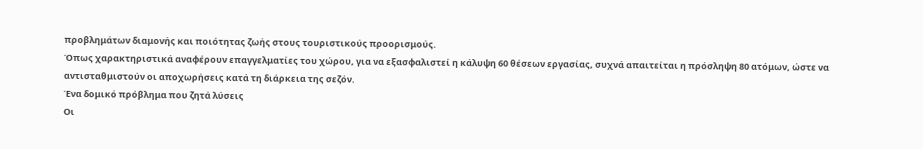προβλημάτων διαμονής και ποιότητας ζωής στους τουριστικούς προορισμούς.
Όπως χαρακτηριστικά αναφέρουν επαγγελματίες του χώρου, για να εξασφαλιστεί η κάλυψη 60 θέσεων εργασίας, συχνά απαιτείται η πρόσληψη 80 ατόμων, ώστε να αντισταθμιστούν οι αποχωρήσεις κατά τη διάρκεια της σεζόν.
Ένα δομικό πρόβλημα που ζητά λύσεις
Οι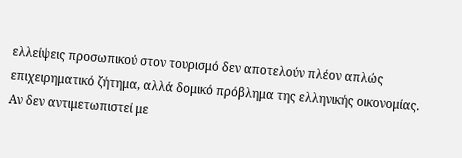ελλείψεις προσωπικού στον τουρισμό δεν αποτελούν πλέον απλώς επιχειρηματικό ζήτημα, αλλά δομικό πρόβλημα της ελληνικής οικονομίας. Αν δεν αντιμετωπιστεί με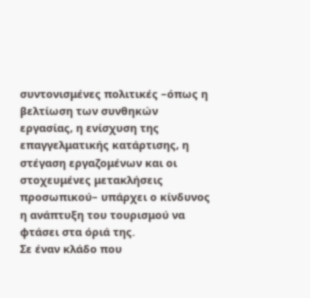συντονισμένες πολιτικές –όπως η βελτίωση των συνθηκών εργασίας, η ενίσχυση της επαγγελματικής κατάρτισης, η στέγαση εργαζομένων και οι στοχευμένες μετακλήσεις προσωπικού– υπάρχει ο κίνδυνος η ανάπτυξη του τουρισμού να φτάσει στα όριά της.
Σε έναν κλάδο που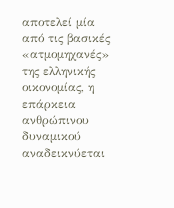αποτελεί μία από τις βασικές «ατμομηχανές» της ελληνικής οικονομίας, η επάρκεια ανθρώπινου δυναμικού αναδεικνύεται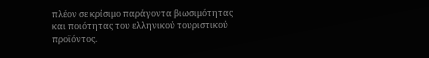πλέον σε κρίσιμο παράγοντα βιωσιμότητας και ποιότητας του ελληνικού τουριστικού προϊόντος.